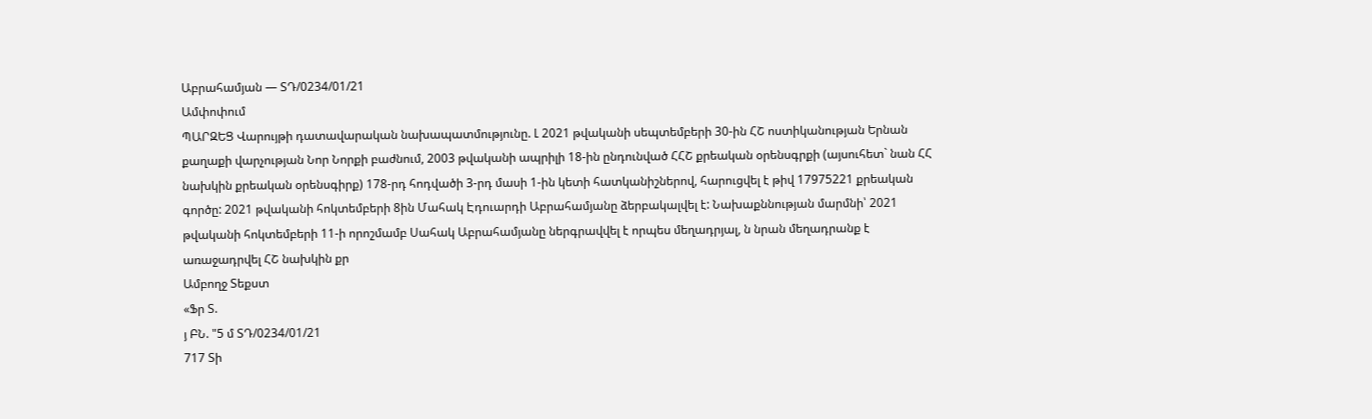Աբրահամյան — ՏԴ/0234/01/21
Ամփոփում
ՊԱՐԶԵՑ Վարույթի դատավարական նախապատմությունը. Լ 2021 թվականի սեպտեմբերի 30-ին ՀՇ ոստիկանության Երնան քաղաքի վարչության Նոր Նորքի բաժնում, 2003 թվականի ապրիլի 18-ին ընդունված ՀՀՇ քրեական օրենսգրքի (այսուհետ` նան ՀՀ նախկին քրեական օրենսգիրք) 178-րդ հոդվածի 3-րդ մասի 1-ին կետի հատկանիշներով, հարուցվել է թիվ 17975221 քրեական գործը: 2021 թվականի հոկտեմբերի 8ին Մահակ Էդուարդի Աբրահամյանը ձերբակալվել է: Նախաքննության մարմնի՝ 2021 թվականի հոկտեմբերի 11-ի որոշմամբ Սահակ Աբրահամյանը ներգրավվել է որպես մեղադրյալ, ն նրան մեղադրանք է առաջադրվել ՀՇ նախկին քր
Ամբողջ Տեքստ
«Ֆր Տ.
յ ԲՆ. "5 մ ՏԴ/0234/01/21
717 Տի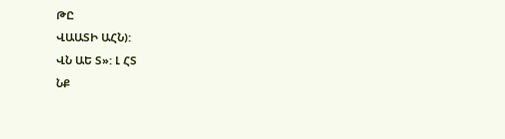ԹԸ
ՎԱԱՏԻ ԱՀՆ):
ՎՆ ԱԵ Տ»: Լ ՀՏ
ՆՔ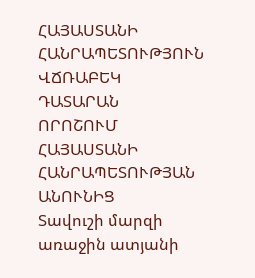ՀԱՅԱՍՏԱՆԻ ՀԱՆՐԱՊԵՏՈՒԹՅՈՒՆ
ՎՃՌԱԲԵԿ ԴԱՏԱՐԱՆ
ՈՐՈՇՈՒՄ
ՀԱՅԱՍՏԱՆԻ ՀԱՆՐԱՊԵՏՈՒԹՅԱՆ ԱՆՈՒՆԻՑ
Տավուշի մարզի առաջին ատյանի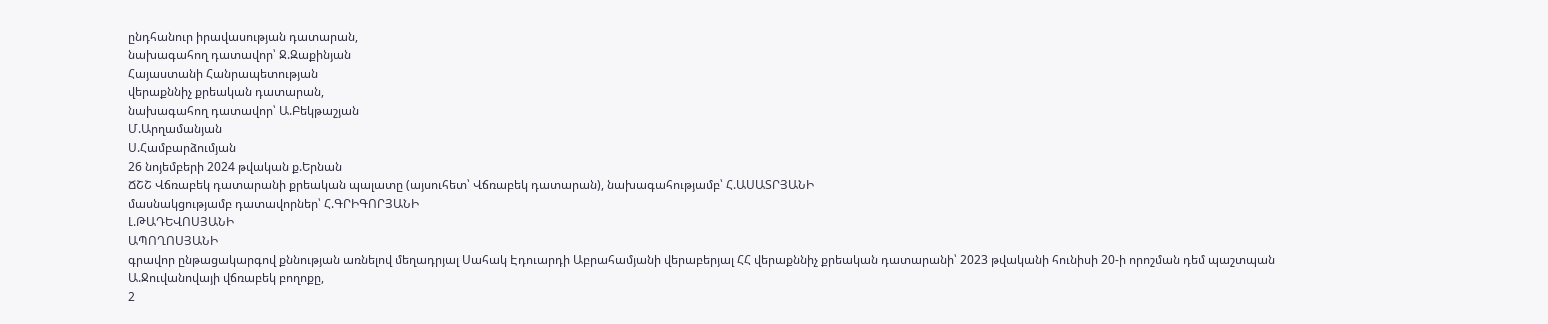ընդհանուր իրավասության դատարան,
նախագահող դատավոր՝ Ջ.Զաքինյան
Հայաստանի Հանրապետության
վերաքննիչ քրեական դատարան,
նախագահող դատավոր՝ Ա.Բեկթաշյան
Մ.Արղամանյան
Ս.Համբարձումյան
26 նոյեմբերի 2024 թվական ք.Երնան
ՃՇՇ Վճռաբեկ դատարանի քրեական պալատը (այսուհետ՝ Վճռաբեկ դատարան), նախագահությամբ՝ Հ.ԱՍԱՏՐՅԱՆԻ
մասնակցությամբ դատավորներ՝ Հ.ԳՐԻԳՈՐՅԱՆԻ
Լ.ԹԱԴԵՎՈՍՅԱՆԻ
ԱՊՈՂՈՍՅԱՆԻ
գրավոր ընթացակարգով քննության առնելով մեղադրյալ Սահակ Էդուարդի Աբրահամյանի վերաբերյալ ՀՀ վերաքննիչ քրեական դատարանի՝ 2023 թվականի հունիսի 20-ի որոշման դեմ պաշտպան Ա.Ջուվանովայի վճռաբեկ բողոքը,
2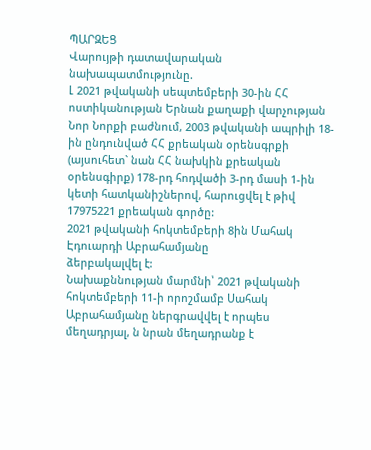ՊԱՐԶԵՑ
Վարույթի դատավարական նախապատմությունը.
Լ 2021 թվականի սեպտեմբերի 30-ին ՀՀ ոստիկանության Երնան քաղաքի վարչության Նոր Նորքի բաժնում, 2003 թվականի ապրիլի 18-ին ընդունված ՀՀ քրեական օրենսգրքի (այսուհետ` նան ՀՀ նախկին քրեական օրենսգիրք) 178-րդ հոդվածի 3-րդ մասի 1-ին կետի հատկանիշներով, հարուցվել է թիվ 17975221 քրեական գործը:
2021 թվականի հոկտեմբերի 8ին Մահակ Էդուարդի Աբրահամյանը
ձերբակալվել է:
Նախաքննության մարմնի՝ 2021 թվականի հոկտեմբերի 11-ի որոշմամբ Սահակ Աբրահամյանը ներգրավվել է որպես մեղադրյալ, ն նրան մեղադրանք է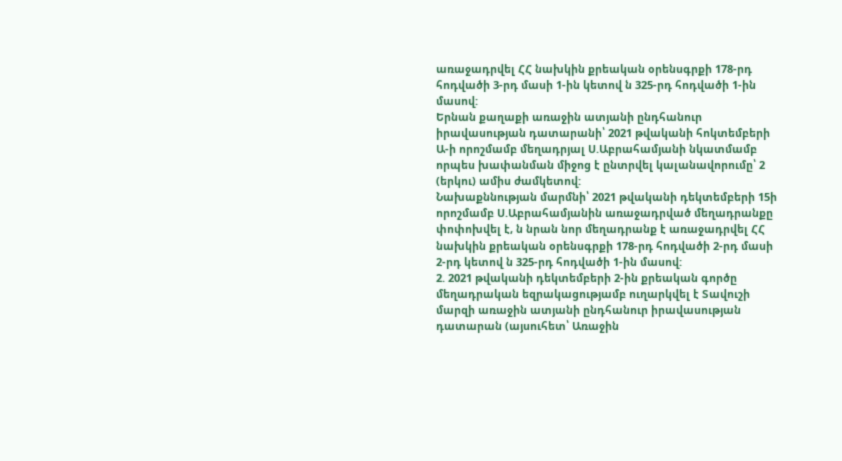առաջադրվել ՀՀ նախկին քրեական օրենսգրքի 178-րդ հոդվածի 3-րդ մասի 1-ին կետով ն 325-րդ հոդվածի 1-ին մասով:
Երնան քաղաքի առաջին ատյանի ընդհանուր իրավասության դատարանի՝ 2021 թվականի հոկտեմբերի Ա-ի որոշմամբ մեղադրյալ Ս.Աբրահամյանի նկատմամբ որպես խափանման միջոց է ընտրվել կալանավորումը՝ 2 (երկու) ամիս ժամկետով:
Նախաքննության մարմնի՝ 2021 թվականի դեկտեմբերի 15ի որոշմամբ Ս.Աբրահամյանին առաջադրված մեղադրանքը փոփոխվել է, ն նրան նոր մեղադրանք է առաջադրվել ՀՀ նախկին քրեական օրենսգրքի 178-րդ հոդվածի 2-րդ մասի 2-րդ կետով ն 325-րդ հոդվածի 1-ին մասով:
2. 2021 թվականի դեկտեմբերի 2-ին քրեական գործը մեղադրական եզրակացությամբ ուղարկվել է Տավուշի մարզի առաջին ատյանի ընդհանուր իրավասության դատարան (այսուհետ՝ Առաջին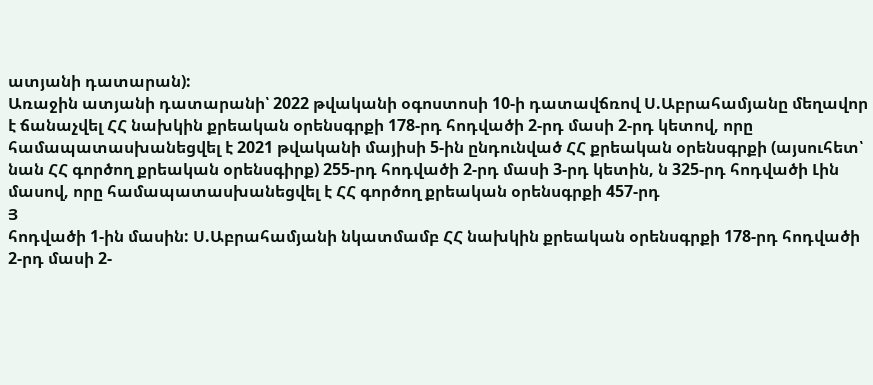ատյանի դատարան):
Առաջին ատյանի դատարանի՝ 2022 թվականի օգոստոսի 10-ի դատավճռով Ս.Աբրահամյանը մեղավոր է ճանաչվել ՀՀ նախկին քրեական օրենսգրքի 178-րդ հոդվածի 2-րդ մասի 2-րդ կետով, որը համապատասխանեցվել է 2021 թվականի մայիսի 5-ին ընդունված ՀՀ քրեական օրենսգրքի (այսուհետ՝ նան ՀՀ գործող քրեական օրենսգիրք) 255-րդ հոդվածի 2-րդ մասի 3-րդ կետին, ն 325-րդ հոդվածի Լին մասով, որը համապատասխանեցվել է ՀՀ գործող քրեական օրենսգրքի 457-րդ
Յ
հոդվածի 1-ին մասին: Ս.Աբրահամյանի նկատմամբ ՀՀ նախկին քրեական օրենսգրքի 178-րդ հոդվածի 2-րդ մասի 2-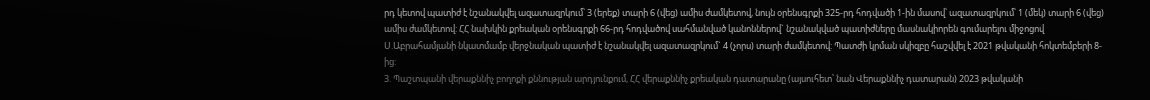րդ կետով պատիժ է նշանակվել ազատազրկում՝ 3 (երեք) տարի 6 (վեց) ամիս ժամկետով, նույն օրենսգրքի 325-րդ հոդվածի 1-ին մասով՝ ազատազրկում՝ 1 (մեկ) տարի 6 (վեց) ամիս ժամկետով: ՀՀ նախկին քրեական օրենսգրքի 66-րդ հոդվածով սահմանված կանոններով` նշանակված պատիժները մասնակիորեն գումարելու միջոցով Ս.Աբրահամյանի նկատմամբ վերջնական պատիժ է նշանակվել ազատազրկում` 4 (չորս) տարի ժամկետով: Պատժի կրման սկիզբը հաշվվել է 2021 թվականի հոկտեմբերի 8-ից:
3. Պաշտպանի վերաքննիչ բողոքի քննության արդյունքում, ՀՀ վերաքննիչ քրեական դատարանը (այսուհետ՝ նան Վերաքննիչ դատարան) 2023 թվականի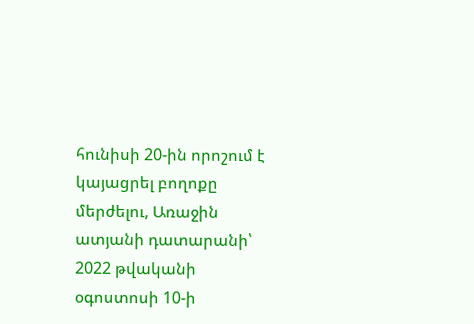հունիսի 20-ին որոշում է կայացրել բողոքը մերժելու, Առաջին ատյանի դատարանի՝ 2022 թվականի օգոստոսի 10-ի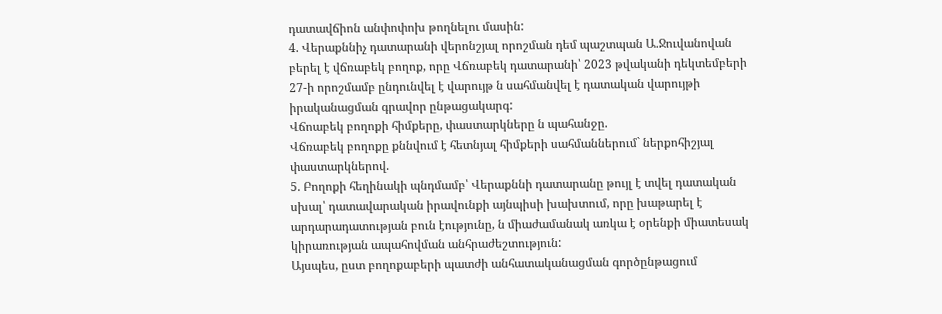դատավճիոն անփոփոխ թողնելու մասին:
4. Վերաքննիչ դատարանի վերոնշյալ որոշման դեմ պաշտպան Ա.Ջուվանովան բերել է վճռաբեկ բողոք, որը Վճռաբեկ դատարանի՝ 2023 թվականի դեկտեմբերի 27-ի որոշմամբ ընդունվել է վարույթ ն սահմանվել է դատական վարույթի իրականացման գրավոր ընթացակարգ:
Վճոաբեկ բողոքի հիմքերը, փաստարկները ն պահանջը.
Վճռաբեկ բողոքը քննվում է հետնյալ հիմքերի սահմաններում` ներքոհիշյալ փաստարկներով.
5. Բողոքի հեղինակի պնդմամբ՝ Վերաքննի դատարանը թույլ է տվել դատական սխալ՝ դատավարական իրավունքի այնպիսի խախտում, որը խաթարել է արդարադատության բուն էությունը, ն միաժամանակ առկա է օրենքի միատեսակ կիրառության ապահովման անհրաժեշտություն:
Այսպես, ըստ բողոքաբերի պատժի անհատականացման գործընթացում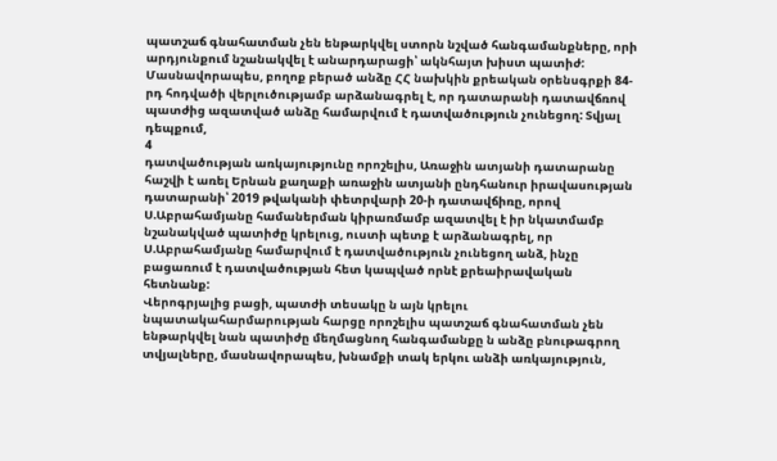պատշաճ գնահատման չեն ենթարկվել ստորն նշված հանգամանքները, որի արդյունքում նշանակվել է անարդարացի՝ ակնհայտ խիստ պատիժ:
Մասնավորապես, բողոք բերած անձը ՀՀ նախկին քրեական օրենսգրքի 84-րդ հոդվածի վերլուծությամբ արձանագրել է, որ դատարանի դատավճռով պատժից ազատված անձը համարվում է դատվածություն չունեցող: Տվյալ դեպքում,
4
դատվածության առկայությունը որոշելիս, Առաջին ատյանի դատարանը հաշվի է առել Երնան քաղաքի առաջին ատյանի ընդհանուր իրավասության դատարանի՝ 2019 թվականի փետրվարի 20-ի դատավճիռը, որով Ս.Աբրահամյանը համաներման կիրառմամբ ազատվել է իր նկատմամբ նշանակված պատիժը կրելուց, ուստի պետք է արձանագրել, որ Ս.Աբրահամյանը համարվում է դատվածություն չունեցող անձ, ինչը բացառում է դատվածության հետ կապված որնէ քրեաիրավական հետնանք:
Վերոգրյալից բացի, պատժի տեսակը ն այն կրելու նպատակահարմարության հարցը որոշելիս պատշաճ գնահատման չեն ենթարկվել նան պատիժը մեղմացնող հանգամանքը ն անձը բնութագրող տվյալները, մասնավորապես, խնամքի տակ երկու անձի առկայություն,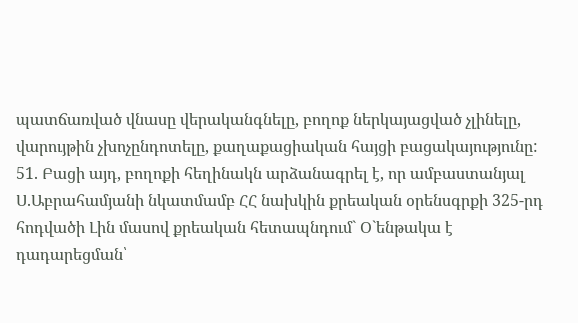պատճառված վնասը վերականգնելը, բողոք ներկայացված չլինելը, վարույթին չխոչընդոտելը, քաղաքացիական հայցի բացակայությունը:
51. Բացի այդ, բողոքի հեղինակն արձանագրել է, որ ամբաստանյալ Ս.Աբրահամյանի նկատմամբ ՀՀ նախկին քրեական օրենսգրքի 325-րդ հոդվածի Լին մասով քրեական հետապնդում` Օ`ենթակա է դադարեցման՝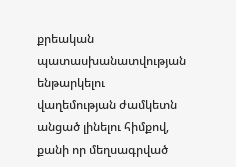քրեական պատասխանատվության ենթարկելու վաղեմության ժամկետն անցած լինելու հիմքով, քանի որ մեղսագրված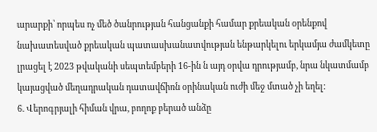արարքի՝ որպես ոչ մեծ ծանրության հանցանքի համար քրեական օրենքով նախատեսված քրեական պատասխանատվության ենթարկելու երկամյա ժամկետը լրացել է 2023 թվականի սեպտեմբերի 16-ին ն այդ օրվա դրությամբ, նրա նկատմամբ կայացված մեղադրական դատավճիռն օրինական ուժի մեջ մտած չի եղել:
6. Վերոգրյալի հիման վրա, բողոք բերած անձը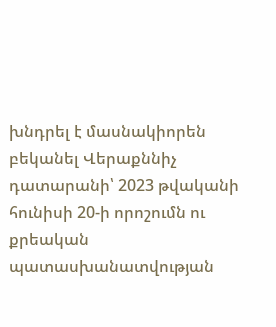խնդրել է մասնակիորեն բեկանել Վերաքննիչ դատարանի՝ 2023 թվականի հունիսի 20-ի որոշումն ու քրեական պատասխանատվության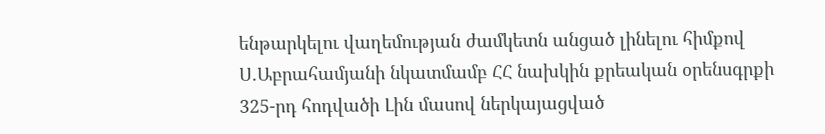ենթարկելու վաղեմության ժամկետն անցած լինելու հիմքով Ս.Աբրահամյանի նկատմամբ ՀՀ նախկին քրեական օրենսգրքի 325-րդ հոդվածի Լին մասով ներկայացված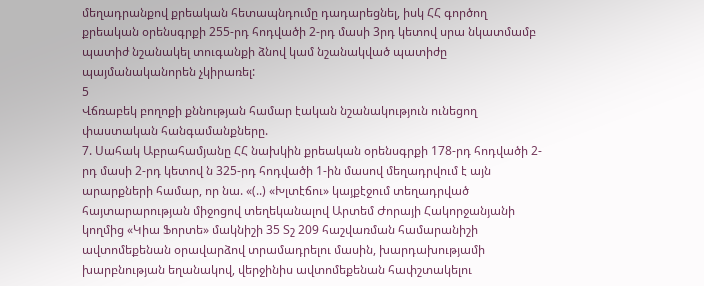մեղադրանքով քրեական հետապնդումը դադարեցնել, իսկ ՀՀ գործող քրեական օրենսգրքի 255-րդ հոդվածի 2-րդ մասի 3րդ կետով սրա նկատմամբ պատիժ նշանակել տուգանքի ձնով կամ նշանակված պատիժը պայմանականորեն չկիրառել:
5
Վճռաբեկ բողոքի քննության համար էական նշանակություն ունեցող փաստական հանգամանքները.
7. Սահակ Աբրահամյանը ՀՀ նախկին քրեական օրենսգրքի 178-րդ հոդվածի 2-րդ մասի 2-րդ կետով ն 325-րդ հոդվածի 1-ին մասով մեղադրվում է այն արարքների համար, որ նա. «(..) «Խլտէճու» կայքէջում տեղադրված հայտարարության միջոցով տեղեկանալով Արտեմ Ժորայի Հակորջանյանի կողմից «Կիա Ֆորտե» մակնիշի 35 Տշ 209 հաշվառման համարանիշի ավտոմեքենան օրավարձով տրամադրելու մասին, խարդախությամի խարբնության եղանակով, վերջինիս ավտոմեքենան հափշտակելու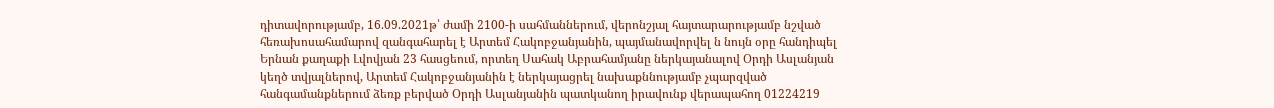դիտավորությամբ, 16.09.2021թ՝ ժամի 2100-ի սահմաններում, վերոնշյալ հայտարարությամբ նշված հեռախոսահամարով զանգահարել է Արտեմ Հակոբջանյանին, պայմանավորվել ն նույն օրը հանդիպել Երնան քաղաքի Լվովյան 23 հասցեում, որտեղ Սահակ Աբրահամյանը ներկայանալով Օրդի Ասլանյան կեղծ տվյալներով, Արտեմ Հակոբջանյանին է ներկայացրել նախաքննությամբ չպարզված հանգամանքներում ձեռք բերված Օրդի Ասլանյանին պատկանող իրավունք վերապահող 01224219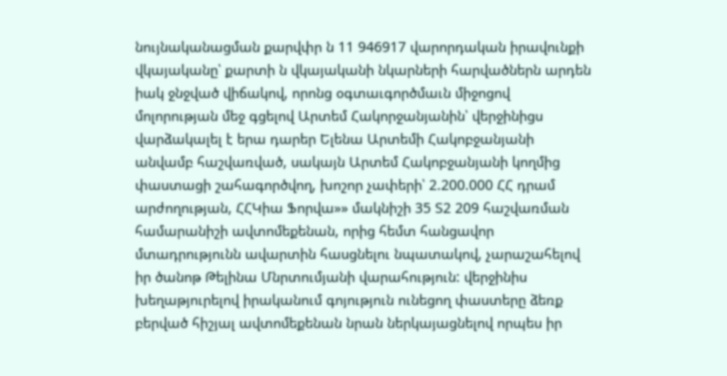նույնականացման քարվփր ն 11 946917 վարորդական իրավունքի վկայականը՝ քարտի ն վկայականի նկարների հարվածներն արդեն իակ ջնջված վիճակով, որոնց օգտաւգործմաւն միջոցով մոլորության մեջ գցելով Արտեմ Հակորջանյանին՝ վերջինիցս վարձակալել է երա դարեր Ելենա Արտեմի Հակոբջանյանի անվամբ հաշվառված, սակայն Արտեմ Հակոբջանյանի կողմից փաստացի շահագործվող, խոշոր չափերի՝ 2.200.000 ՀՀ դրամ արժողության, ՀՀԿիա Ֆորվա»» մակնիշի 35 Տ2 209 հաշվառման համարանիշի ավտոմեքենան, որից հեմտ հանցավոր մտադրությունն ավարտին հասցնելու նպատակով, չարաշահելով իր ծանոթ Թելինա Մնրտումյանի վարահություն: վերջինիս խեղաթյուրելով իրականում գոյություն ունեցող փաստերը ձեռք բերված հիշյալ ավտոմեքենան նրան ներկայացնելով որպես իր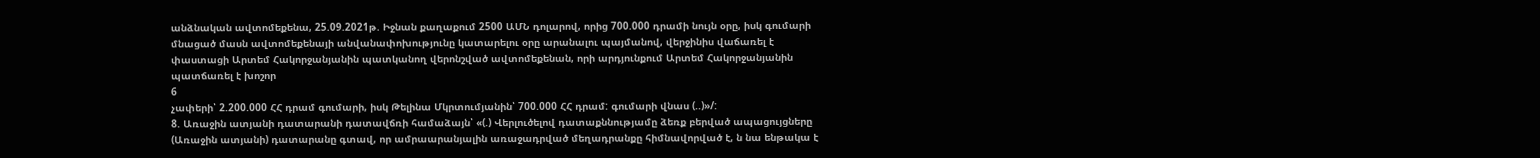անձնական ավտոմեքենա, 25.09.2021թ. Իջնան քաղաքում 2500 ԱՄՆ դոլարով, որից 700.000 դրամի նույն օրը, իսկ գումարի մնացած մասն ավտոմեքենայի անվանափոխությունը կատարելու օրը արանալու պայմանով, վերջինիս վաճառել է փաստացի Արտեմ Հակորջանյանին պատկանող վերոնշված ավտոմեքենան, որի արդյունքում Արտեմ Հակորջանյանին պատճառել է խոշոր
6
չափերի՝ 2.200.000 ՀՀ դրամ գումարի, իսկ Թելինա Մկրտումյանին՝ 700.000 ՀՀ դրամ: գումարի վնաս (..)»/:
8. Առաջին ատյանի դատարանի դատավճռի համաձայն՝ «(.) Վերլուծելով դատաքննությամը ձեռք բերված ապացույցները (Առաջին ատյանի) դատարանը գտավ, որ ամրաարանյալին առաջադրված մեղադրանքը հիմնավորված է, ն նա ենթակա է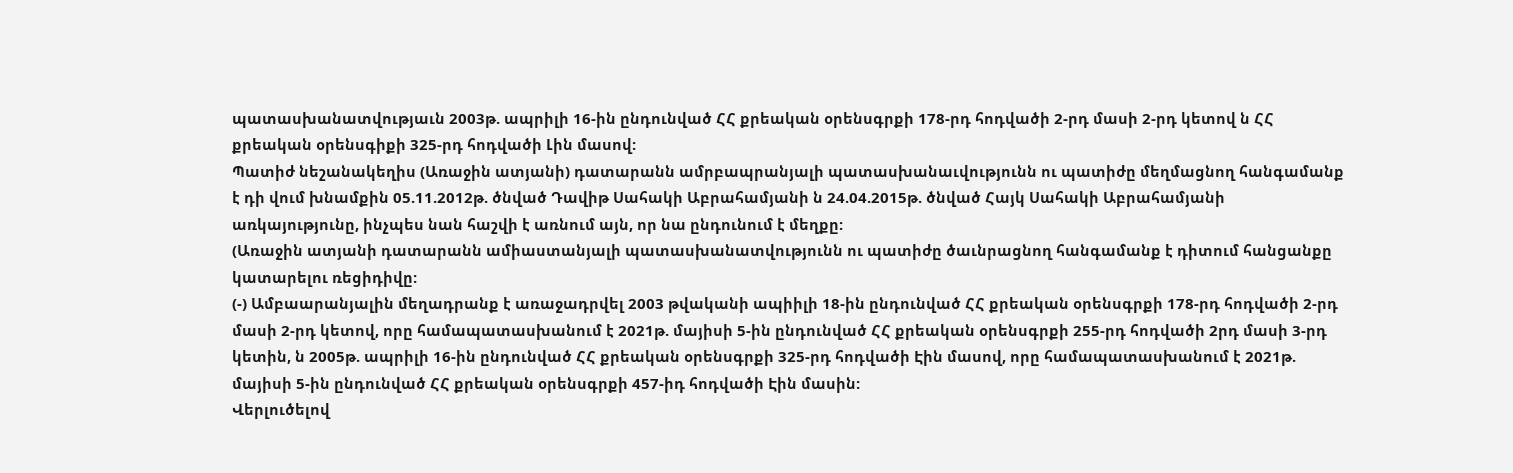պատասխանատվությաւն 2003թ. ապրիլի 16-ին ընդունված ՀՀ քրեական օրենսգրքի 178-րդ հոդվածի 2-րդ մասի 2-րդ կետով ն ՀՀ քրեական օրենսգիքի 325-րդ հոդվածի Լին մասով:
Պատիժ նեշանակեղիս (Առաջին ատյանի) դատարանն ամրբապրանյալի պատասխանաւվությունն ու պատիժը մեղմացնող հանգամանք է դի վում խնամքին 05.11.2012թ. ծնված Դավիթ Սահակի Աբրահամյանի ն 24.04.2015թ. ծնված Հայկ Սահակի Աբրահամյանի առկայությունը, ինչպես նան հաշվի է առնում այն, որ նա ընդունում է մեղքը:
(Առաջին ատյանի դատարանն ամիաստանյալի պատասխանատվությունն ու պատիժը ծաւնրացնող հանգամանք է դիտում հանցանքը կատարելու ռեցիդիվը:
(-) Ամբաարանյալին մեղադրանք է առաջադրվել 2003 թվականի ապիիլի 18-ին ընդունված ՀՀ քրեական օրենսգրքի 178-րդ հոդվածի 2-րդ մասի 2-րդ կետով, որը համապատասխանում է 2021թ. մայիսի 5-ին ընդունված ՀՀ քրեական օրենսգրքի 255-րդ հոդվածի 2րդ մասի 3-րդ կետին, ն 2005թ. ապրիլի 16-ին ընդունված ՀՀ քրեական օրենսգրքի 325-րդ հոդվածի Էին մասով, որը համապատասխանում է 2021թ. մայիսի 5-ին ընդունված ՀՀ քրեական օրենսգրքի 457-իդ հոդվածի Էին մասին:
Վերլուծելով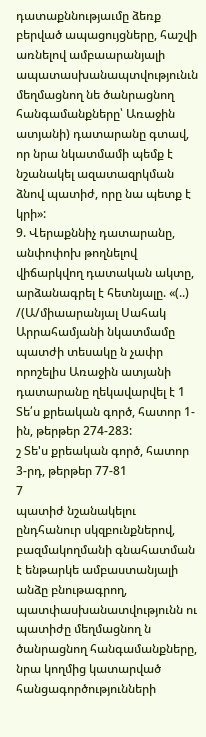դատաքննությաւմը ձեռք բերված ապացույցները, հաշվի առնելով ամբաարանյալի ապատասխանապտվությունւն մեղմացնող նե ծանրացնող հանգամանքները՝ Առաջին ատյանի) դատարանը գտավ, որ նրա նկատմամի պեմք է նշանակել ազատազրկման ձնով պատիժ, որը նա պետք է կրի»:
9. Վերաքննիչ դատարանը, անփոփոխ թողնելով վիճարկվող դատական ակտը, արձանագրել է հետնյալը. «(..) /(Ա/միաարանյալ Սահակ Արրահամյանի նկատմամը պատժի տեսակը ն չափր որոշելիս Առաջին ատյանի դատարանը ղեկավարվել է 1 Տե՛ս քրեական գործ, հատոր 1-ին, թերթեր 274-283:
շ Տե'ս քրեական գործ, հատոր 3-րդ, թերթեր 77-81
7
պատիժ նշանակելու ընդհանուր սկզբունքներով, բազմակողմանի գնահատման է ենթարկե ամբաստանյալի անձը բնութագրող, պատփասխանատվությունն ու պատիժը մեղմացնող ն ծանրացնող հանգամանքները, նրա կողմից կատարված հանցագործությունների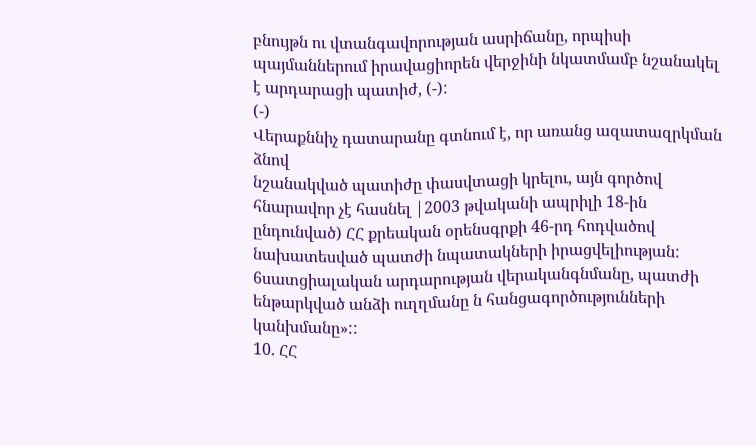բնույթն ու վտանգավորության ասրիճանը, որպիսի պայմաններում իրավացիորեն վերջինի նկատմամբ նշանակել է արդարացի պատիժ, (-):
(-)
Վերաքննիչ դատարանը գտնում է, որ առանց ազատազրկման ձնով
նշանակված պատիժը փասվտացի կրելու, այն գործով հնարավոր չէ հասնել |2003 թվականի ապրիլի 18-ին ընդունված) ՀՀ քրեական օրենսգրքի 46-րդ հոդվածով նախատեսված պատժի նպատակների իրացվելիության: 6սատցիալական արդարության վերականգնմանը, պատժի ենթարկված անձի ուղղմանը ն հանցագործությունների կանխմանը»::
10. ՀՀ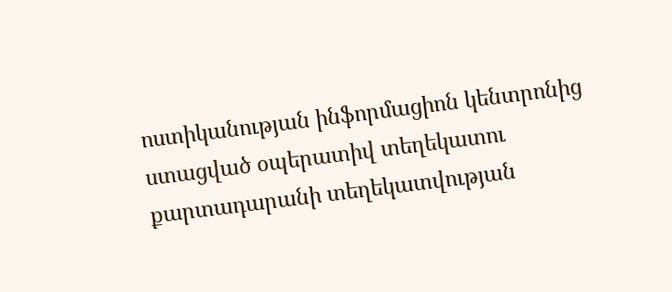ոստիկանության ինֆորմացիոն կենտրոնից ստացված օպերատիվ տեղեկատու քարտադարանի տեղեկատվության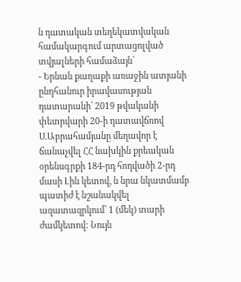ն դատական տեղեկատվական համակարգում արտացոլված տվյալների համաձայն՝
- Երնան քաղաքի առաջին ատյանի ընդհանուր իրավասության դատարանի՝ 2019 թվականի փետրվարի 20-ի դատավճռով Ս.Աբրահամյանը մեղավոր է ճանաչվել ՀՀ նախկին քրեական օրենսգրքի 184-րդ հոդվածի 2-րդ մասի Լին կետով, ն նրա նկատմամբ պատիժ է նշանակվել ազատազրկում՝ 1 (մեկ) տարի ժամկետով: Նույն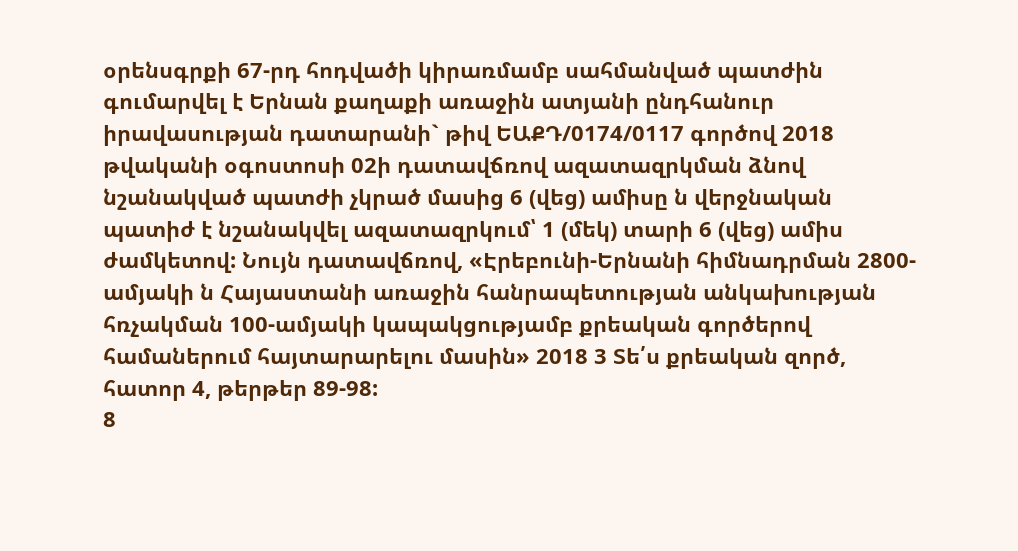օրենսգրքի 67-րդ հոդվածի կիրառմամբ սահմանված պատժին գումարվել է Երնան քաղաքի առաջին ատյանի ընդհանուր իրավասության դատարանի` թիվ ԵԱՔԴ/0174/0117 գործով 2018 թվականի օգոստոսի 02ի դատավճռով ազատազրկման ձնով նշանակված պատժի չկրած մասից 6 (վեց) ամիսը ն վերջնական պատիժ է նշանակվել ազատազրկում՝ 1 (մեկ) տարի 6 (վեց) ամիս ժամկետով: Նույն դատավճռով, «Էրեբունի-Երնանի հիմնադրման 2800-ամյակի ն Հայաստանի առաջին հանրապետության անկախության հռչակման 100-ամյակի կապակցությամբ քրեական գործերով համաներում հայտարարելու մասին» 2018 3 Տե՛ս քրեական զործ, հատոր 4, թերթեր 89-98:
8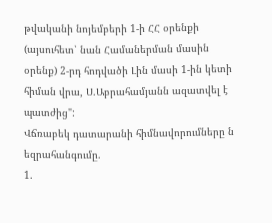թվականի նոյեմբերի 1-ի ՀՀ օրենքի (այսուհետ՝ նան Համաներման մասին օրենք) 2-րդ հոդվածի Լին մասի 1-ին կետի հիման վրա, Ս.Աբրահամյանն ազատվել է պատժից":
Վճռաբեկ դատարանի հիմնավորումները ն եզրահանգումը.
1.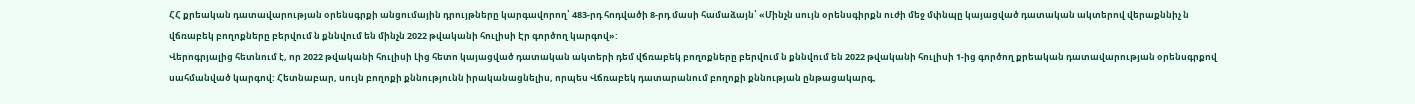ՀՀ քրեական դատավարության օրենսգրքի անցումային դրույթները կարգավորող՝ 483-րդ հոդվածի 8-րդ մասի համաձայն՝ «Մինչն սույն օրենսգիրքն ուժի մեջ մփնպը կայացված դատական ակտերով վերաքննիչ ն վճռաբեկ բողոքները բերվում ն քննվում են մինչն 2022 թվականի հուլիսի Էր գործող կարգով»:
Վերոգրյալից հետնում է, որ 2022 թվականի հուլիսի Լից հետո կայացված դատական ակտերի դեմ վճռաբեկ բողոքները բերվում ն քննվում են 2022 թվականի հուլիսի 1-ից գործող քրեական դատավարության օրենսգրքով սահմանված կարգով: Հետնաբար, սույն բողոքի քննությունն իրականացնելիս, որպես Վճռաբեկ դատարանում բողոքի քննության ընթացակարգ,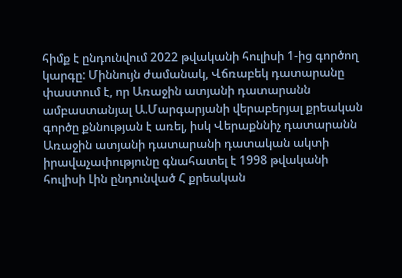հիմք է ընդունվում 2022 թվականի հուլիսի 1-ից գործող կարգը: Միննույն ժամանակ, Վճռաբեկ դատարանը փաստում է, որ Առաջին ատյանի դատարանն ամբաստանյալ Ա.Մարգարյանի վերաբերյալ քրեական գործը քննության է առել, իսկ Վերաքննիչ դատարանն Առաջին ատյանի դատարանի դատական ակտի իրավաչափությունը գնահատել է 1998 թվականի հուլիսի Լին ընդունված Հ քրեական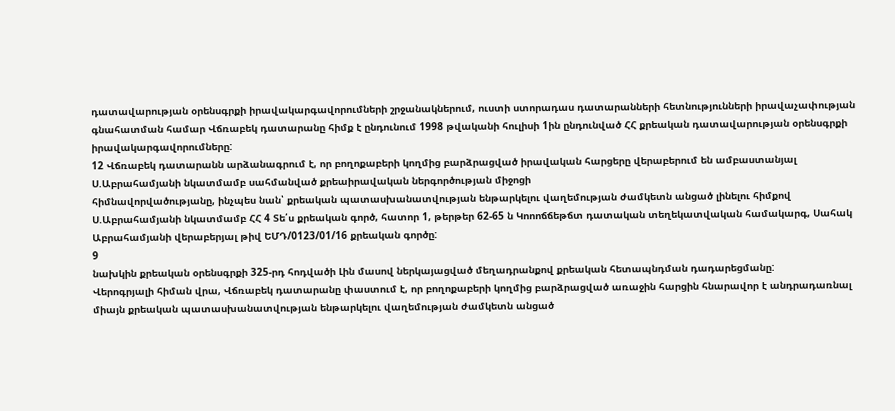դատավարության օրենսգրքի իրավակարգավորումների շրջանակներում, ուստի ստորադաս դատարանների հետնությունների իրավաչափության գնահատման համար Վճռաբեկ դատարանը հիմք է ընդունում 1998 թվականի հուլիսի 1ին ընդունված ՀՀ քրեական դատավարության օրենսգրքի իրավակարգավորումները:
12 Վճռաբեկ դատարանն արձանագրում է, որ բողոքաբերի կողմից բարձրացված իրավական հարցերը վերաբերում են ամբաստանյալ Ս.Աբրահամյանի նկատմամբ սահմանված քրեաիրավական ներգործության միջոցի
հիմնավորվածությանը, ինչպես նան՝ քրեական պատասխանատվության ենթարկելու վաղեմության ժամկետն անցած լինելու հիմքով Ս.Աբրահամյանի նկատմամբ ՀՀ 4 Տե՛ս քրեական գործ, հատոր 1, թերթեր 62-65 ն Կոոոճճեթճտ դատական տեղեկատվական համակարգ, Սահակ Աբրահամյանի վերաբերյալ թիվ ԵՄԴ/0123/01/16 քրեական գործը:
9
նախկին քրեական օրենսգրքի 325-րդ հոդվածի Լին մասով ներկայացված մեղադրանքով քրեական հետապնդման դադարեցմանը:
Վերոգրյալի հիման վրա, Վճռաբեկ դատարանը փաստում է, որ բողոքաբերի կողմից բարձրացված առաջին հարցին հնարավոր է անդրադառնալ միայն քրեական պատասխանատվության ենթարկելու վաղեմության ժամկետն անցած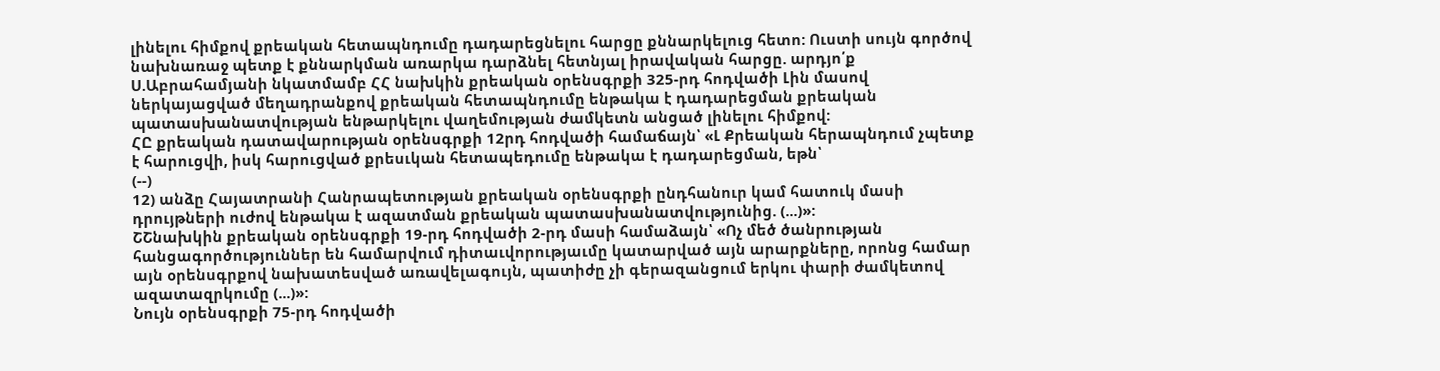լինելու հիմքով քրեական հետապնդումը դադարեցնելու հարցը քննարկելուց հետո: Ուստի սույն գործով նախնառաջ պետք է քննարկման առարկա դարձնել հետնյալ իրավական հարցը. արդյո՛ք Ս.Աբրահամյանի նկատմամբ ՀՀ նախկին քրեական օրենսգրքի 325-րդ հոդվածի Լին մասով ներկայացված մեղադրանքով քրեական հետապնդումը ենթակա է դադարեցման քրեական պատասխանատվության ենթարկելու վաղեմության ժամկետն անցած լինելու հիմքով:
ՀԸ քրեական դատավարության օրենսգրքի 12րդ հոդվածի համաճայն՝ «Լ Քրեական հերապնդում չպետք է հարուցվի, իսկ հարուցված քրեսւկան հետապեդումը ենթակա է դադարեցման, եթն՝
(--)
12) անձը Հայատրանի Հանրապետության քրեական օրենսգրքի ընդհանուր կամ հատուկ մասի դրույթների ուժով ենթակա է ազատման քրեական պատասխանատվությունից. (...)»:
ՇՇնախկին քրեական օրենսգրքի 19-րդ հոդվածի 2-րդ մասի համաձայն՝ «Ոչ մեծ ծանրության հանցագործություններ են համարվում դիտաւվորությաւմը կատարված այն արարքները, որոնց համար այն օրենսգրքով նախատեսված առավելագույն, պատիժը չի գերազանցում երկու փարի ժամկետով ազատազրկումը (...)»:
Նույն օրենսգրքի 75-րդ հոդվածի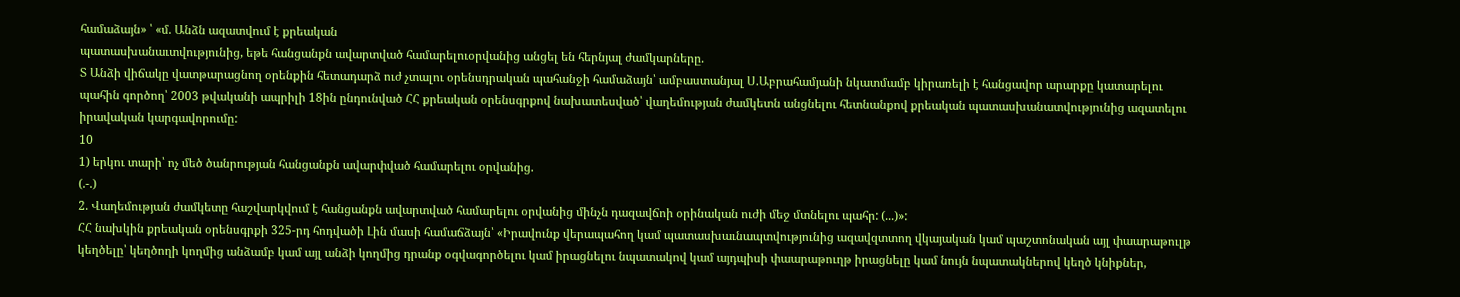համաձայն» ՝ «մ. Անձն ազատվում է քրեական
պատասխանաւտվությունից, եթե հանցանքն ավարտված համարելուօրվանից անցել են հերնյալ ժամկարները.
Տ Անձի վիճակը վատթարացնող օրենքին հետադարձ ուժ չտալու օրենսդրական պահանջի համաձայն՝ ամբաստանյալ Ս.Աբրահամյանի նկատմամբ կիրառելի է հանցավոր արարքը կատարելու պահին գործող՝ 2003 թվականի ապրիլի 18ին ընդունված ՀՀ քրեական օրենսգրքով նախատեսված՝ վաղեմության ժամկետն անցնելու հետնանքով քրեական պատասխանատվությունից ազատելու իրավական կարգավորումը:
10
1) երկու տարի՝ ոչ մեծ ծանրության հանցանքն ավարփված համարելու օրվանից.
(.-.)
2. Վաղեմության ժամկետը հաշվարկվում է հանցանքն ավարտված համարելու օրվանից մինչն դազավճոի օրինական ուժի մեջ մտնելու պահր: (...)»:
ՀՀ նախկին քրեական օրենսգրքի 325-րդ հոդվածի Լին մասի համաճձայն՝ «Իրավունք վերապահող կամ պատասխաւնապտվությունից ազավզտտող վկայական կամ պաշտոնական այլ փաարաթուլթ կեղծելը՝ կեղծողի կողմից անձամբ կամ այլ անձի կողմից դրանք օգվագործելու կամ իրացնելու նպատակով կամ այդպիսի փաարաթուղթ իրացնելը կամ նույն նպատակներով կեղծ կնիքներ,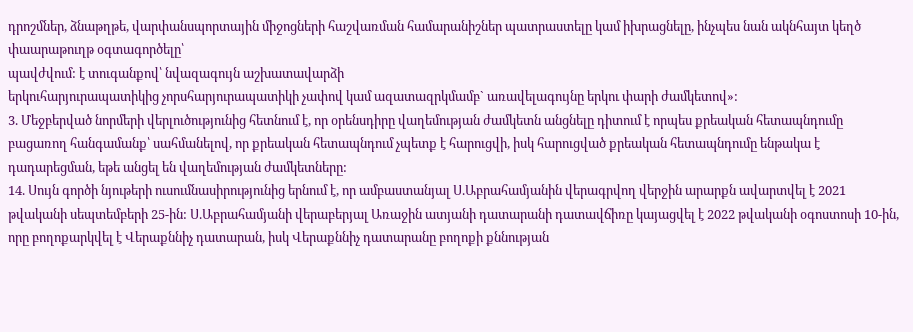դրոշմներ, ձնաթղթե, վարփանսպորտային միջոցների հաշվառման համարանիշներ պատրաստելը կամ իխրացնելը, ինչպես նան ակնհայտ կեղծ փաարաթուղթ օգտագործելը՝
պավժվում: է տուգանքով՝ նվազագույն աշխատավարձի
երկուհարյուրապատիկից չորսհարյուրապատիկի չափով կամ ազատազրկմամբ` առավելագույնը երկու փարի ժամկետով»:
3. Մեջբերված նորմերի վերլուծությունից հետնում է, որ օրենսդիրը վաղեմության ժամկետն անցնելը դիտում է որպես քրեական հետապնդումը բացառող հանգամանք՝ սահմանելով, որ քրեական հետապնդում չպետք է հարուցվի, իսկ հարուցված քրեական հետապնդումը ենթակա է դադարեցման, եթե անցել են վաղեմության ժամկետները:
14. Սույն գործի նյութերի ուսումնասիրությունից երնում է, որ ամբաստանյալ Ս.Աբրահամյանին վերագրվող վերջին արարքն ավարտվել է 2021 թվականի սեպտեմբերի 25-ին: Ս.Աբրահամյանի վերաբերյալ Առաջին ատյանի դատարանի դատավճիռը կայացվել է 2022 թվականի օգոստոսի 10-ին, որը բողոքարկվել է Վերաքննիչ դատարան, իսկ Վերաքննիչ դատարանը բողոքի քննության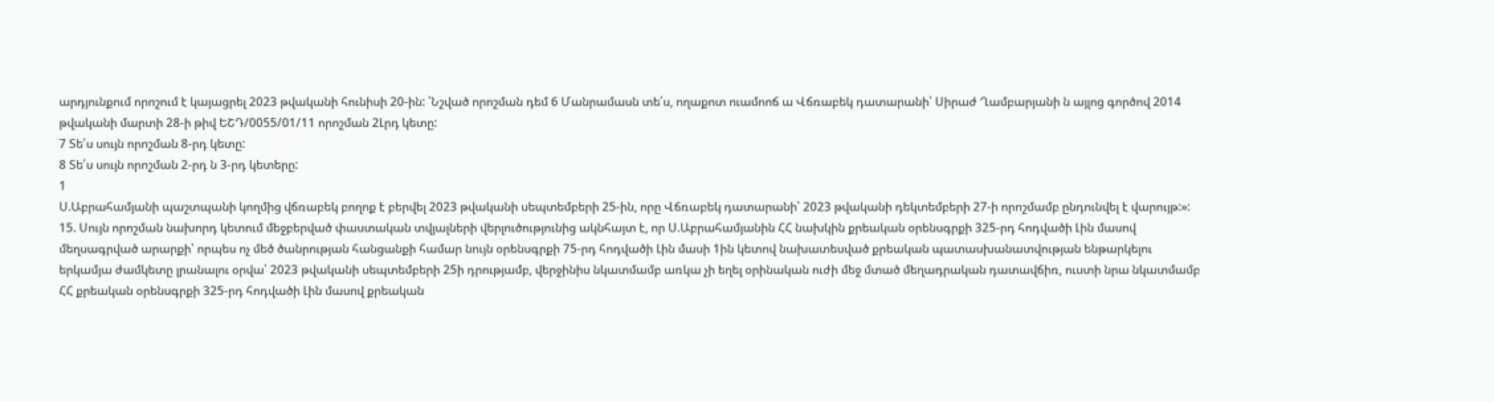արդյունքում որոշում է կայացրել 2023 թվականի հունիսի 20-ին: ՝Նշված որոշման դեմ 6 Մանրամասն տե՛ս, ողաքոտ ուամոոճ ա Վճռաբեկ դատարանի՝ Սիրաժ Ղամբարյանի ն այլոց գործով 2014 թվականի մարտի 28-ի թիվ ԵՇԴ/0055/01/11 որոշման 2Լրդ կետը:
7 Տե՛ս սույն որոշման 8-րդ կետը:
8 Տե՛ս սույն որոշման 2-րդ ն 3-րդ կետերը:
1
Ս.Աբրահամյանի պաշտպանի կողմից վճռաբեկ բողոք է բերվել 2023 թվականի սեպտեմբերի 25-ին, որը Վճռաբեկ դատարանի՝ 2023 թվականի դեկտեմբերի 27-ի որոշմամբ ընդունվել է վարույթ:»:
15. Սույն որոշման նախորդ կետում մեջբերված փաստական տվյալների վերլուծությունից ակնհայտ է, որ Ս.Աբրահամյանին ՀՀ նախկին քրեական օրենսգրքի 325-րդ հոդվածի Լին մասով մեղսագրված արարքի՝ որպես ոչ մեծ ծանրության հանցանքի համար նույն օրենսգրքի 75-րդ հոդվածի Լին մասի 1ին կետով նախատեսված քրեական պատասխանատվության ենթարկելու երկամյա ժամկետը լրանալու օրվա՝ 2023 թվականի սեպտեմբերի 25ի դրությամբ, վերջինիս նկատմամբ առկա չի եղել օրինական ուժի մեջ մտած մեղադրական դատավճիռ, ուստի նրա նկատմամբ ՀՀ քրեական օրենսգրքի 325-րդ հոդվածի Լին մասով քրեական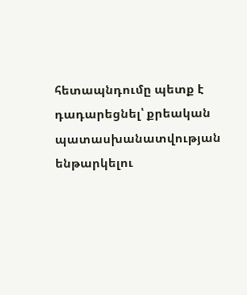հետապնդումը պետք է դադարեցնել՝ քրեական պատասխանատվության ենթարկելու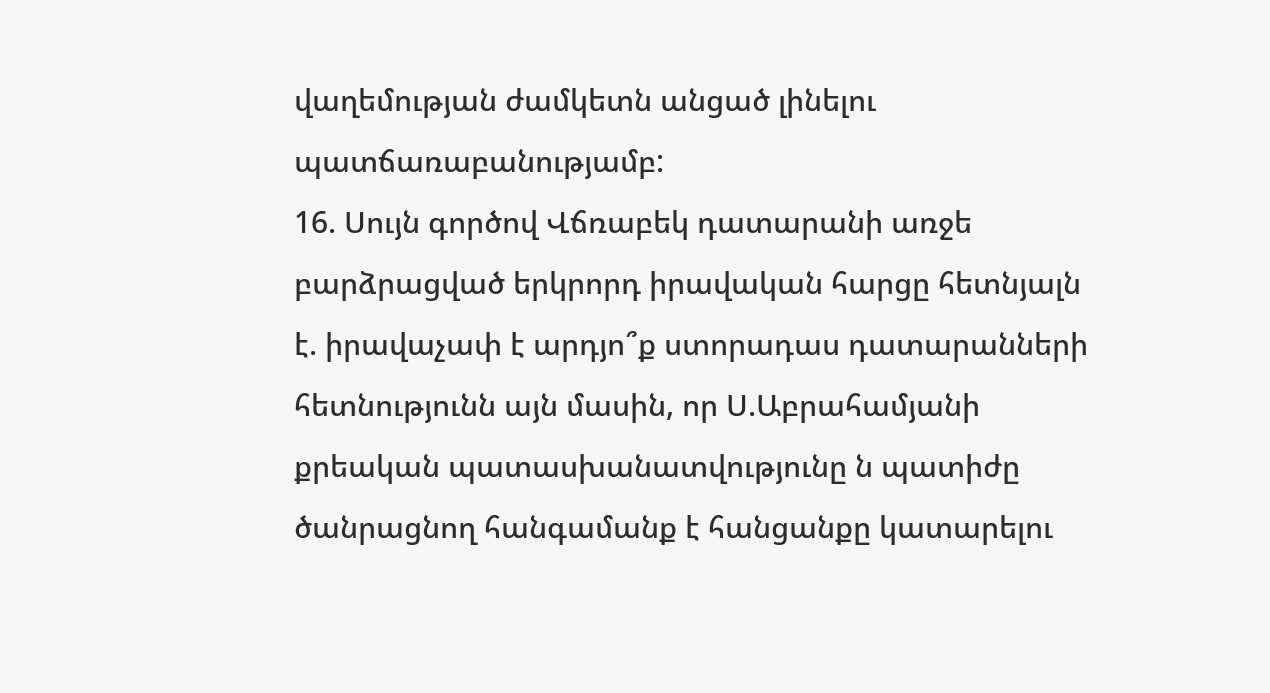վաղեմության ժամկետն անցած լինելու պատճառաբանությամբ:
16. Սույն գործով Վճռաբեկ դատարանի առջե բարձրացված երկրորդ իրավական հարցը հետնյալն է. իրավաչափ է արդյո՞ք ստորադաս դատարանների հետնությունն այն մասին, որ Ս.Աբրահամյանի քրեական պատասխանատվությունը ն պատիժը ծանրացնող հանգամանք է հանցանքը կատարելու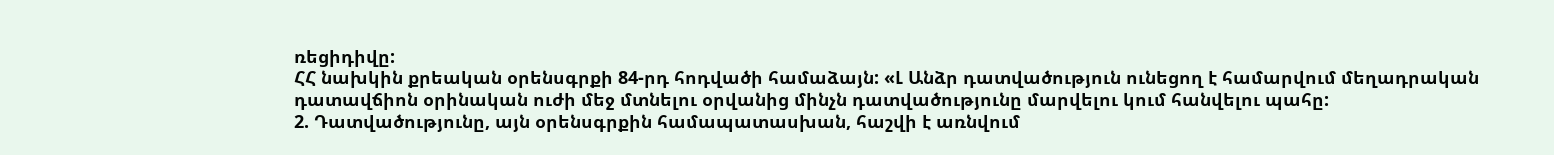ռեցիդիվը:
ՀՀ նախկին քրեական օրենսգրքի 84-րդ հոդվածի համաձայն: «Լ Անձր դատվածություն ունեցող է համարվում մեղադրական դատավճիոն օրինական ուժի մեջ մտնելու օրվանից մինչն դատվածությունը մարվելու կում հանվելու պահը:
2. Դատվածությունը, այն օրենսգրքին համապատասխան, հաշվի է առնվում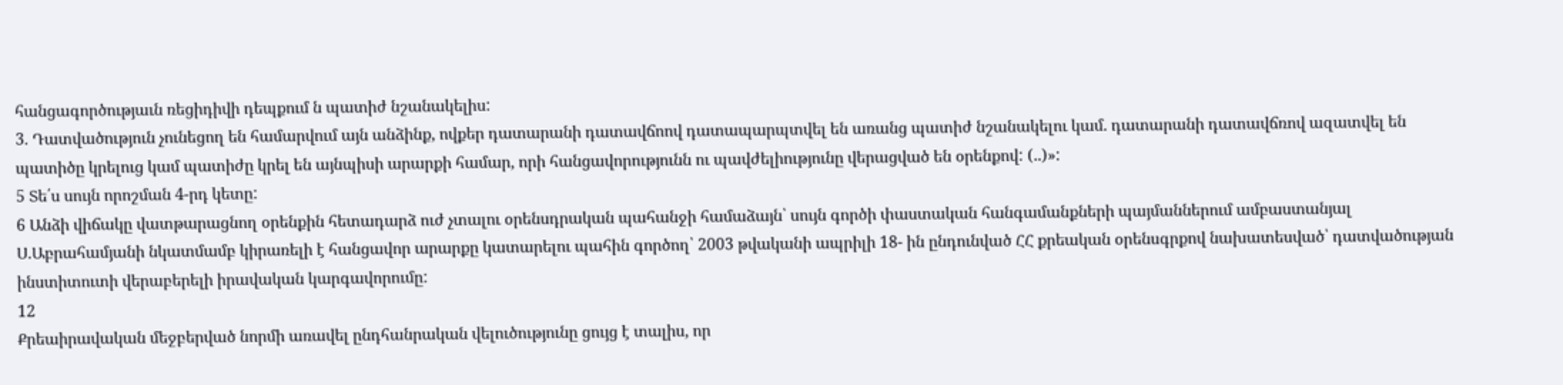հանցագործությաւն ռեցիդիվի դեպքում ն պատիժ նշանակելիս:
3. Դատվածություն չունեցող են համարվում այն անձինք, ովքեր դատարանի դատավճոով դատապարպտվել են առանց պատիժ նշանակելու կամ. դատարանի դատավճռով ազատվել են պատիծը կրելուց կամ պատիժը կրել են այնպիսի արարքի համար, որի հանցավորությունն ու պավժելիությունը վերացված են օրենքով: (..)»:
5 Տե՛ս սույն որոշման 4-րդ կետը:
6 Անձի վիճակը վատթարացնող օրենքին հետադարձ ուժ չտալու օրենսդրական պահանջի համաձայն՝ սույն գործի փաստական հանգամանքների պայմաններում ամբաստանյալ Ս.Աբրահամյանի նկատմամբ կիրառելի է հանցավոր արարքը կատարելու պահին գործող՝ 2003 թվականի ապրիլի 18- ին ընդունված ՀՀ քրեական օրենսգրքով նախատեսված՝ դատվածության ինստիտուտի վերաբերելի իրավական կարգավորումը:
12
Քրեաիրավական մեջբերված նորմի առավել ընդհանրական վելուծությունը ցույց է տալիս, որ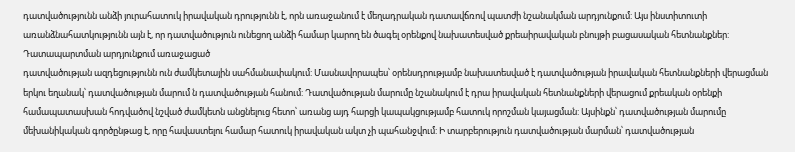դատվածությունն անձի յուրահատուկ իրավական դրությունն է, որն առաջանում է մեղադրական դատավճռով պատժի նշանակման արդյունքում: Այս ինստիտուտի առանձնահատկությունն այն է, որ դատվածություն ունեցող անձի համար կարող են ծագել օրենքով նախատեսված քրեաիրավական բնույթի բացասական հետնանքներ: Դատապարտման արդյունքում առաջացած
դատվածության ազդեցությունն ուն ժամկետային սահմանափակում: Մասնավորապես՝ օրենսդրությամբ նախատեսված է դատվածության իրավական հետնանքների վերացման երկու եղանակ՝ դատվածության մարում ն դատվածության հանում: Դատվածության մարումը նշանակում է դրա իրավական հետնանքների վերացում քրեական օրենքի համապատասխան հոդվածով նշված ժամկետն անցնելուց հետո՝ առանց այդ հարցի կապակցությամբ հատուկ որոշման կայացման: Այսինքն՝ դատվածության մարումը մեխանիկական գործընթաց է, որը հավաստելու համար հատուկ իրավական ակտ չի պահանջվում: Ի տարբերություն դատվածության մարման՝ դատվածության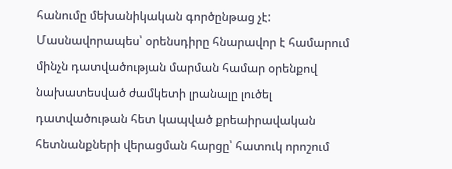հանումը մեխանիկական գործընթաց չէ: Մասնավորապես՝ օրենսդիրը հնարավոր է համարում մինչն դատվածության մարման համար օրենքով նախատեսված ժամկետի լրանալը լուծել դատվածութան հետ կապված քրեաիրավական հետնանքների վերացման հարցը՝ հատուկ որոշում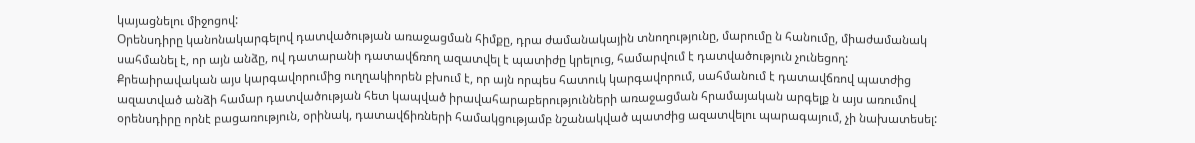կայացնելու միջոցով:
Օրենսդիրը կանոնակարգելով դատվածության առաջացման հիմքը, դրա ժամանակային տնողությունը, մարումը ն հանումը, միաժամանակ սահմանել է, որ այն անձը, ով դատարանի դատավճռող ազատվել է պատիժը կրելուց, համարվում է դատվածություն չունեցող: Քրեաիրավական այս կարգավորումից ուղղակիորեն բխում է, որ այն որպես հատուկ կարգավորում, սահմանում է դատավճռով պատժից ազատված անձի համար դատվածության հետ կապված իրավահարաբերությունների առաջացման հրամայական արգելք ն այս առումով օրենսդիրը որնէ բացառություն, օրինակ, դատավճիռների համակցությամբ նշանակված պատժից ազատվելու պարագայում, չի նախատեսել: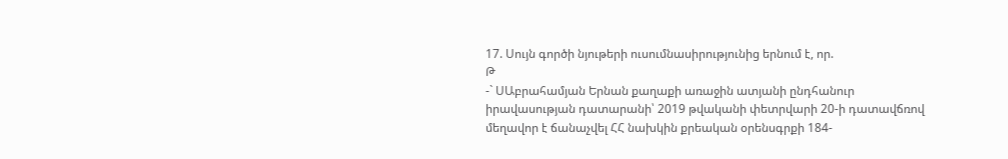17. Սույն գործի նյութերի ուսումնասիրությունից երնում է, որ.
Թ
-` ՍԱբրահամյան Երնան քաղաքի առաջին ատյանի ընդհանուր
իրավասության դատարանի՝ 2019 թվականի փետրվարի 20-ի դատավճռով մեղավոր է ճանաչվել ՀՀ նախկին քրեական օրենսգրքի 184-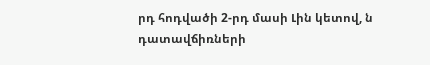րդ հոդվածի 2-րդ մասի Լին կետով, ն դատավճիռների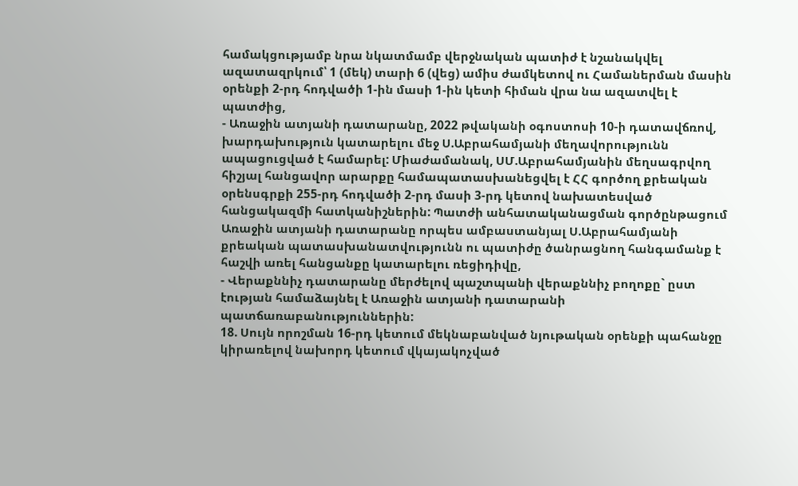համակցությամբ նրա նկատմամբ վերջնական պատիժ է նշանակվել ազատազրկում՝ 1 (մեկ) տարի 6 (վեց) ամիս ժամկետով ու Համաներման մասին օրենքի 2-րդ հոդվածի 1-ին մասի 1-ին կետի հիման վրա նա ազատվել է պատժից,
- Առաջին ատյանի դատարանը, 2022 թվականի օգոստոսի 10-ի դատավճռով, խարդախություն կատարելու մեջ Ս.Աբրահամյանի մեղավորությունն ապացուցված է համարել: Միաժամանակ, ՍՄ.Աբրահամյանին մեղսագրվող հիշյալ հանցավոր արարքը համապատասխանեցվել է ՀՀ գործող քրեական օրենսգրքի 255-րդ հոդվածի 2-րդ մասի 3-րդ կետով նախատեսված հանցակազմի հատկանիշներին: Պատժի անհատականացման գործընթացում Առաջին ատյանի դատարանը որպես ամբաստանյալ Ս.Աբրահամյանի քրեական պատասխանատվությունն ու պատիժը ծանրացնող հանգամանք է հաշվի առել հանցանքը կատարելու ռեցիդիվը,
- Վերաքննիչ դատարանը մերժելով պաշտպանի վերաքննիչ բողոքը` ըստ էության համաձայնել է Առաջին ատյանի դատարանի պատճառաբանություններին:
18. Սույն որոշման 16-րդ կետում մեկնաբանված նյութական օրենքի պահանջը կիրառելով նախորդ կետում վկայակոչված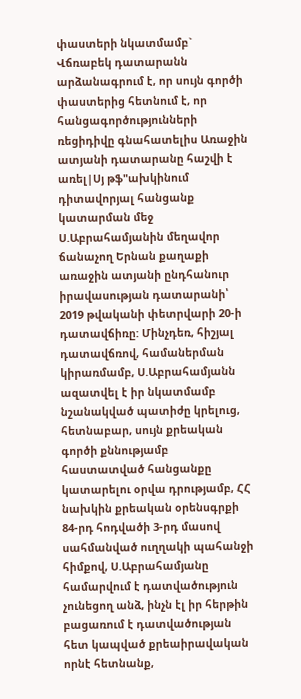փաստերի նկատմամբ` Վճռաբեկ դատարանն արձանագրում է, որ սույն գործի փաստերից հետնում է, որ հանցագործությունների ռեցիդիվը գնահատելիս Առաջին ատյանի դատարանը հաշվի է առել|Սյ թֆ"ախկինում դիտավորյալ հանցանք կատարման մեջ Ս.Աբրահամյանին մեղավոր ճանաչող Երնան քաղաքի առաջին ատյանի ընդհանուր իրավասության դատարանի՝ 2019 թվականի փետրվարի 20-ի դատավճիռը: Մինչդեռ, հիշյալ դատավճռով, համաներման կիրառմամբ, Ս.Աբրահամյանն ազատվել է իր նկատմամբ նշանակված պատիժը կրելուց, հետնաբար, սույն քրեական գործի քննությամբ հաստատված հանցանքը կատարելու օրվա դրությամբ, ՀՀ նախկին քրեական օրենսգրքի 84-րդ հոդվածի 3-րդ մասով սահմանված ուղղակի պահանջի հիմքով, Ս.Աբրահամյանը համարվում է դատվածություն չունեցող անձ, ինչն էլ իր հերթին բացառում է դատվածության հետ կապված քրեաիրավական որնէ հետնանք,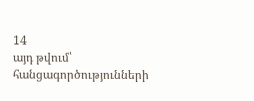14
այդ թվում՝ հանցագործությունների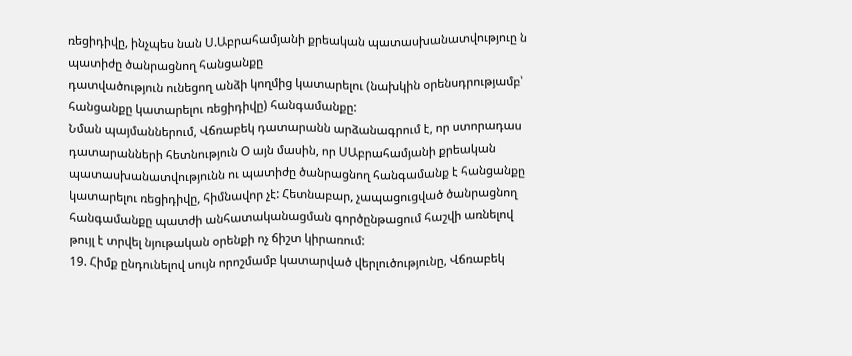ռեցիդիվը, ինչպես նան Ս.Աբրահամյանի քրեական պատասխանատվություը ն պատիժը ծանրացնող հանցանքը
դատվածություն ունեցող անձի կողմից կատարելու (նախկին օրենսդրությամբ՝ հանցանքը կատարելու ռեցիդիվը) հանգամանքը:
Նման պայմաններում, Վճռաբեկ դատարանն արձանագրում է, որ ստորադաս դատարանների հետնություն Օ այն մասին, որ ՍԱբրահամյանի քրեական պատասխանատվությունն ու պատիժը ծանրացնող հանգամանք է հանցանքը կատարելու ռեցիդիվը, հիմնավոր չէ: Հետնաբար, չապացուցված ծանրացնող հանգամանքը պատժի անհատականացման գործընթացում հաշվի առնելով թույլ է տրվել նյութական օրենքի ոչ ճիշտ կիրառում:
19. Հիմք ընդունելով սույն որոշմամբ կատարված վերլուծությունը, Վճռաբեկ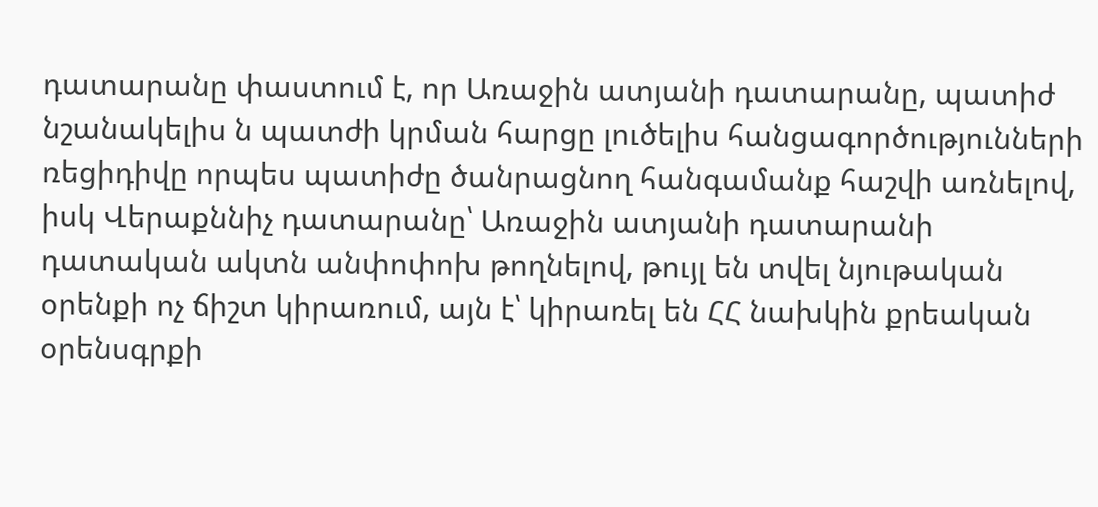դատարանը փաստում է, որ Առաջին ատյանի դատարանը, պատիժ նշանակելիս ն պատժի կրման հարցը լուծելիս հանցագործությունների ռեցիդիվը որպես պատիժը ծանրացնող հանգամանք հաշվի առնելով, իսկ Վերաքննիչ դատարանը՝ Առաջին ատյանի դատարանի դատական ակտն անփոփոխ թողնելով, թույլ են տվել նյութական օրենքի ոչ ճիշտ կիրառում, այն է՝ կիրառել են ՀՀ նախկին քրեական օրենսգրքի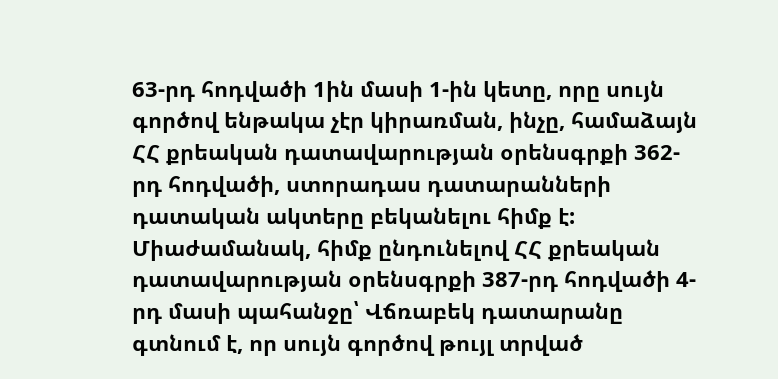63-րդ հոդվածի 1ին մասի 1-ին կետը, որը սույն գործով ենթակա չէր կիրառման, ինչը, համաձայն ՀՀ քրեական դատավարության օրենսգրքի 362-րդ հոդվածի, ստորադաս դատարանների դատական ակտերը բեկանելու հիմք է: Միաժամանակ, հիմք ընդունելով ՀՀ քրեական դատավարության օրենսգրքի 387-րդ հոդվածի 4-րդ մասի պահանջը՝ Վճռաբեկ դատարանը գտնում է, որ սույն գործով թույլ տրված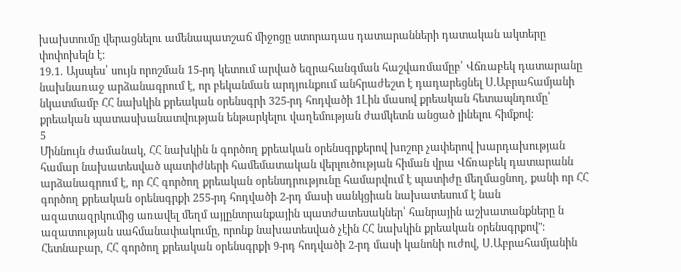խախտումը վերացնելու ամենապատշաճ միջոցը ստորադաս դատարանների դատական ակտերը փոփոխելն է:
19.1. Այսպես՝ սույն որոշման 15-րդ կետում արված եզրահանգման հաշվառմամըբ՝ Վճռաբեկ դատարանը նախնառաջ արձանագրում է, որ բեկանման արդյունքում անհրաժեշտ է դադարեցնել Ս.Աբրահամյանի նկատմամբ ՀՀ նախկին քրեական օրենսգրի 325-րդ հոդվածի 1Լին մասով քրեական հետապնդումը՝ քրեական պատասխանատվության ենթարկելու վաղեմության ժամկետն անցած լինելու հիմքով:
5
Միննույն ժամանակ, ՀՀ նախկին ն գործող քրեական օրենսգրքերով խոշոր չափերով խարդախության համար նախատեսված պատիժների համեմատական վերլուծության հիման վրա Վճռաբեկ դատարանն արձանագրում է, որ ՀՀ գործող քրեական օրենսդրությունը համարվում է պատիժը մեղմացնող, քանի որ ՀՀ գործող քրեական օրենսգրքի 255-րդ հոդվածի 2-րդ մասի սանկցիան նախատեսում է նան ազատազրկումից առավել մեղմ այլընտրանքային պատժատեսակներ՝ հանրային աշխատանքները ն ազատության սահմանափակումը, որոնք նախատեսված չէին ՀՀ նախկին քրեական օրենսգրքով": Հետնաբար, ՀՀ գործող քրեական օրենսգրքի 9-րդ հոդվածի 2-րդ մասի կանոնի ուժով, Ս.Աբրահամյանին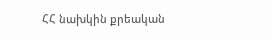ՀՀ նախկին քրեական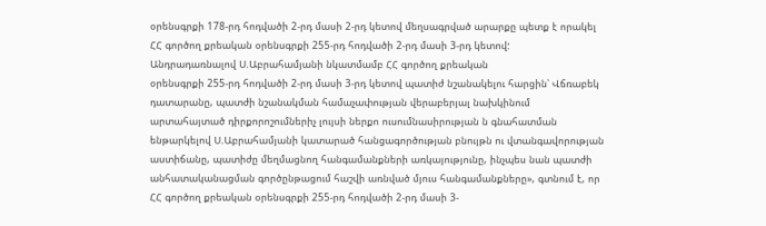օրենսգրքի 178-րդ հոդվածի 2-րդ մասի 2-րդ կետով մեղսագրված արարքը պետք է որակել ՀՀ գործող քրեական օրենսգրքի 255-րդ հոդվածի 2-րդ մասի 3-րդ կետով:
Անդրադառնալով Ս.Աբրահամյանի նկատմամբ ՀՀ գործող քրեական
օրենսգրքի 255-րդ հոդվածի 2-րդ մասի 3-րդ կետով պատիժ նշանակելու հարցին՝ Վճռաբեկ դատարանը, պատժի նշանակման համաչափության վերաբերյալ նախկինում արտահայտած դիրքորոշումներիչ լույսի ներքո ուսումնասիրության ն գնահատման ենթարկելով Ս.Աբրահամյանի կատարած հանցագործության բնույթն ու վտանգավորության աստիճանը, պատիժը մեղմացնող հանգամանքների առկայությունը, ինչպես նան պատժի անհատականացման գործընթացում հաշվի առնված մյուս հանգամանքները», գտնում է, որ ՀՀ գործող քրեական օրենսգրքի 255-րդ հոդվածի 2-րդ մասի 3-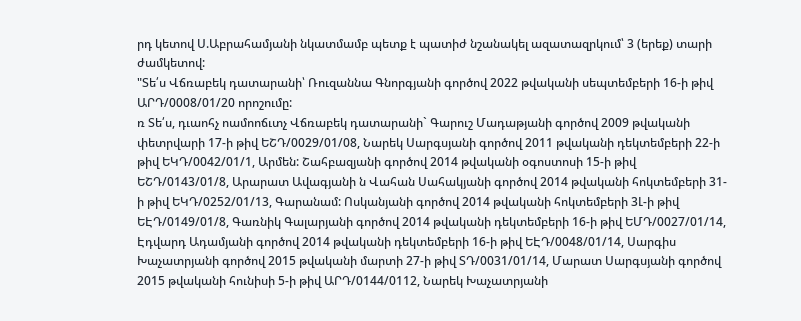րդ կետով Ս.Աբրահամյանի նկատմամբ պետք է պատիժ նշանակել ազատազրկում՝ 3 (երեք) տարի ժամկետով:
"Տե՛ս Վճռաբեկ դատարանի՝ Ռուզաննա Գնորգյանի գործով 2022 թվականի սեպտեմբերի 16-ի թիվ ԱՐԴ/0008/01/20 որոշումը:
ռ Տե՛ս, դւաոհչ ոամոոճւտչ Վճռաբեկ դատարանի` Գարուշ Մադաթյանի գործով 2009 թվականի փետրվարի 17-ի թիվ ԵՇԴ/0029/01/08, Նարեկ Սարգսյանի գործով 2011 թվականի դեկտեմբերի 22-ի թիվ ԵԿԴ/0042/01/1, Արմեն: Շահբազյանի գործով 2014 թվականի օգոստոսի 15-ի թիվ ԵՇԴ/0143/01/8, Արարատ Ավագյանի ն Վահան Սահակյանի գործով 2014 թվականի հոկտեմբերի 31-ի թիվ ԵԿԴ/0252/01/13, Գարանամ: Ոսկանյանի գործով 2014 թվականի հոկտեմբերի 3Լ-ի թիվ ԵԷԴ/0149/01/8, Գառնիկ Գալարյանի գործով 2014 թվականի դեկտեմբերի 16-ի թիվ ԵՄԴ/0027/01/14, Էդվարդ Ադամյանի գործով 2014 թվականի դեկտեմբերի 16-ի թիվ ԵԷԴ/0048/01/14, Սարգիս Խաչատրյանի գործով 2015 թվականի մարտի 27-ի թիվ ՏԴ/0031/01/14, Մարատ Սարգսյանի գործով 2015 թվականի հունիսի 5-ի թիվ ԱՐԴ/0144/0112, Նարեկ Խաչատրյանի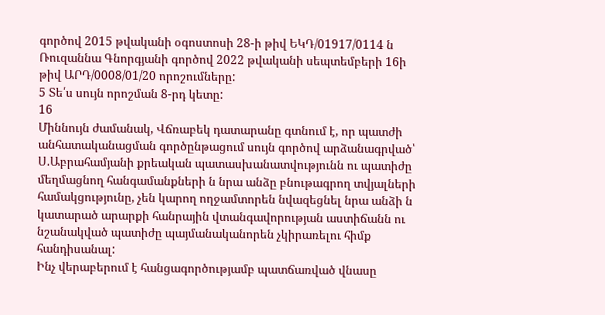գործով 2015 թվականի օգոստոսի 28-ի թիվ ԵԿԴ/01917/0114 ն Ռուզաննա Գնորգյանի գործով 2022 թվականի սեպտեմբերի 16ի թիվ ԱՐԴ/0008/01/20 որոշումները:
5 Տե՛ս սույն որոշման 8-րդ կետը:
16
Միննույն ժամանակ, Վճռաբեկ դատարանը գտնում է, որ պատժի
անհատականացման գործընթացում սույն գործով արձանագրված՝ Ս.Աբրահամյանի քրեական պատասխանատվությունն ու պատիժը մեղմացնող հանգամանքների ն նրա անձը բնութագրող տվյալների համակցությունը, չեն կարող ողջամտորեն նվազեցնել նրա անձի ն կատարած արարքի հանրային վտանգավորության աստիճանն ու նշանակված պատիժը պայմանականորեն չկիրառելու հիմք հանդիսանալ:
Ինչ վերաբերում է հանցագործությամբ պատճառված վնասը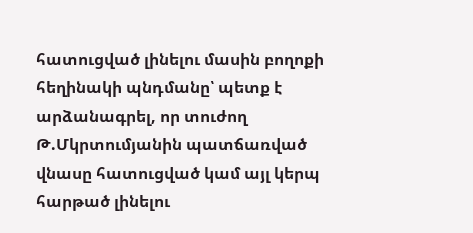հատուցված լինելու մասին բողոքի հեղինակի պնդմանը՝ պետք է արձանագրել, որ տուժող Թ.Մկրտումյանին պատճառված վնասը հատուցված կամ այլ կերպ հարթած լինելու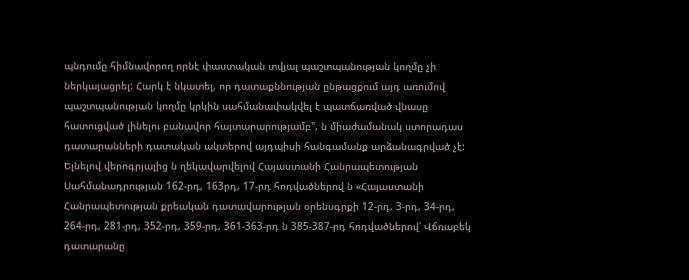պնդումը հիմնավորող որնէ փաստական տվյալ պաշտպանության կողմը չի ներկայացրել: Հարկ է նկատել, որ դատաքննության ընթացքում այդ առումով պաշտպանության կողմը կրկին սահմանափակվել է պատճառված վնասը հատուցված լինելու բանավոր հայտարարությամբ", ն միաժամանակ ստորադաս դատարանների դատական ակտերով այդպիսի հանգամանք արձանագրված չէ:
Ելնելով վերոգրյալից ն ղեկավարվելով Հայաստանի Հանրապետության Սահմանադրության 162-րդ, 163րդ, 17-րդ հոդվածներով ն «Հայաստանի Հանրապետության քրեական դատավարության օրենսգրքի 12-րդ, 3-րդ, 34-րդ, 264-րդ, 281-րդ, 352-րդ, 359-րդ, 361-363-րդ ն 385-387-րդ հոդվածներով՝ Վճռաբեկ դատարանը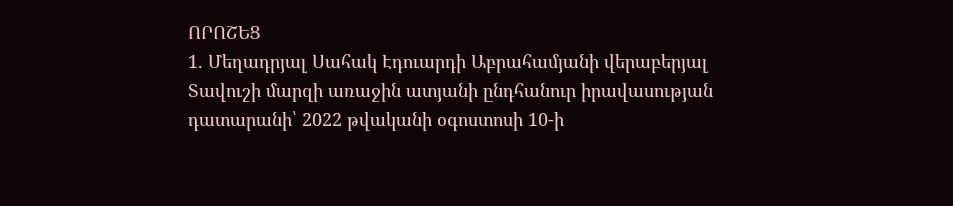ՈՐՈՇԵՑ
1. Մեղադրյալ Սահակ Էդուարդի Աբրահամյանի վերաբերյալ Տավուշի մարզի առաջին ատյանի ընդհանուր իրավասության դատարանի՝ 2022 թվականի օգոստոսի 10-ի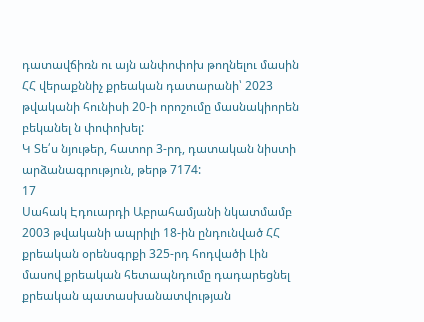դատավճիռն ու այն անփոփոխ թողնելու մասին ՀՀ վերաքննիչ քրեական դատարանի՝ 2023 թվականի հունիսի 20-ի որոշումը մասնակիորեն բեկանել ն փոփոխել:
Կ Տե՛ս նյութեր, հատոր 3-րդ, դատական նիստի արձանագրություն, թերթ 7174:
17
Սահակ Էդուարդի Աբրահամյանի նկատմամբ 2003 թվականի ապրիլի 18-ին ընդունված ՀՀ քրեական օրենսգրքի 325-րդ հոդվածի Լին մասով քրեական հետապնդումը դադարեցնել քրեական պատասխանատվության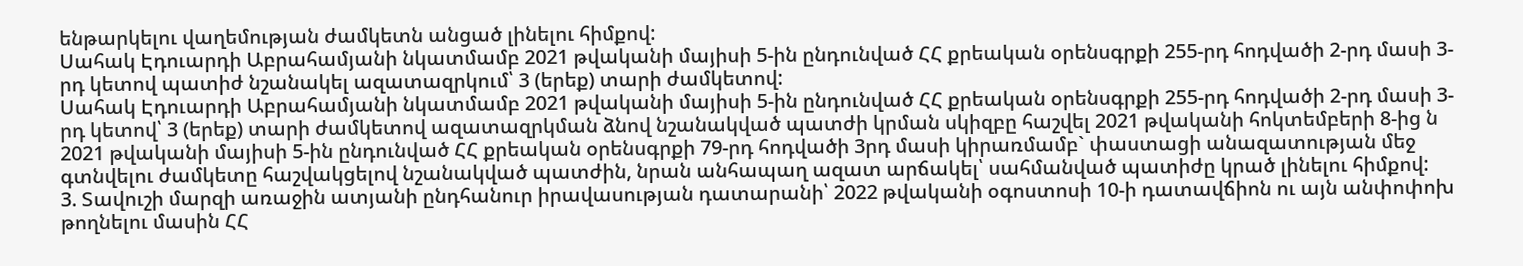ենթարկելու վաղեմության ժամկետն անցած լինելու հիմքով:
Սահակ Էդուարդի Աբրահամյանի նկատմամբ 2021 թվականի մայիսի 5-ին ընդունված ՀՀ քրեական օրենսգրքի 255-րդ հոդվածի 2-րդ մասի 3-րդ կետով պատիժ նշանակել ազատազրկում՝ 3 (երեք) տարի ժամկետով:
Սահակ Էդուարդի Աբրահամյանի նկատմամբ 2021 թվականի մայիսի 5-ին ընդունված ՀՀ քրեական օրենսգրքի 255-րդ հոդվածի 2-րդ մասի 3-րդ կետով՝ 3 (երեք) տարի ժամկետով ազատազրկման ձնով նշանակված պատժի կրման սկիզբը հաշվել 2021 թվականի հոկտեմբերի 8-ից ն 2021 թվականի մայիսի 5-ին ընդունված ՀՀ քրեական օրենսգրքի 79-րդ հոդվածի 3րդ մասի կիրառմամբ` փաստացի անազատության մեջ գտնվելու ժամկետը հաշվակցելով նշանակված պատժին, նրան անհապաղ ազատ արճակել՝ սահմանված պատիժը կրած լինելու հիմքով:
3. Տավուշի մարզի առաջին ատյանի ընդհանուր իրավասության դատարանի՝ 2022 թվականի օգոստոսի 10-ի դատավճիոն ու այն անփոփոխ թողնելու մասին ՀՀ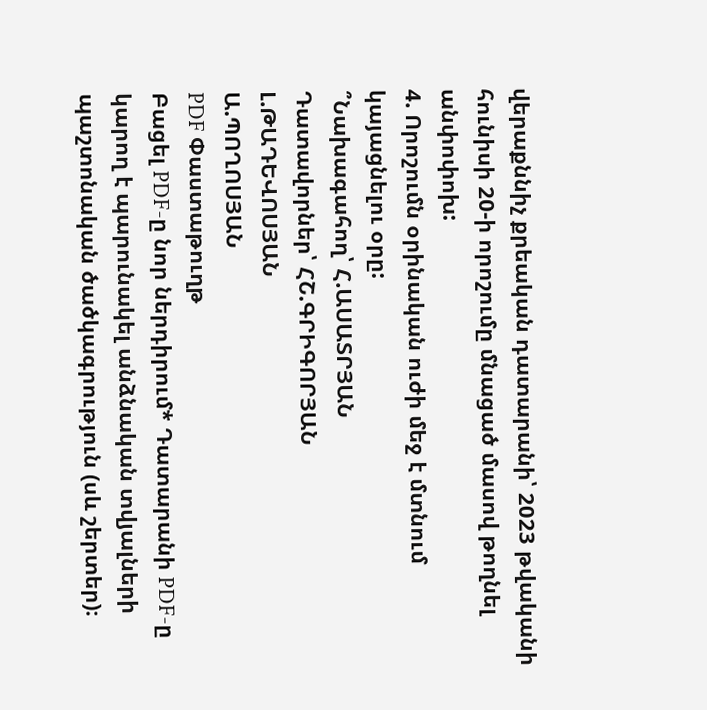վերաքննիչ քրեական դատարանի՝ 2023 թվականի հունիսի 20-ի որոշումը մնացած մասով թողնել անփոփոխ:
4. Որոշումն օրինական ուժի մեջ է մտնում կայացնելու օրը:
՞Նախագահող՝ Հ.ԱՍԱՏՐՅԱՆ
Դատավորներ՝ ՀՇ.ԳՐԻԳՈՐՅԱՆ
Լ.ԹԱԴԵՎՈՍՅԱՆ
Ա.ՊՈՂՈՍՅԱՆ
PDF Փաստաթուղթ
Բացել PDF-ը նոր ներդիրում* Դատարանի PDF-ը կարող է պարունակել անձնական տվյալների պաշտոնական ծածկագրություն (սև շերտեր)։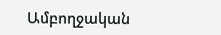Ամբողջական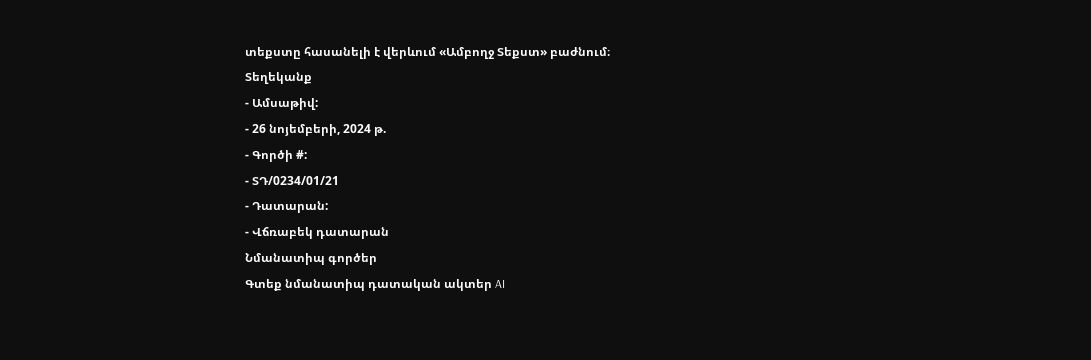տեքստը հասանելի է վերևում «Ամբողջ Տեքստ» բաժնում։
Տեղեկանք
- Ամսաթիվ:
- 26 նոյեմբերի, 2024 թ.
- Գործի #:
- ՏԴ/0234/01/21
- Դատարան:
- Վճռաբեկ դատարան
Նմանատիպ գործեր
Գտեք նմանատիպ դատական ակտեր AI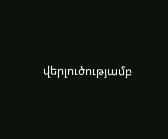վերլուծությամբ